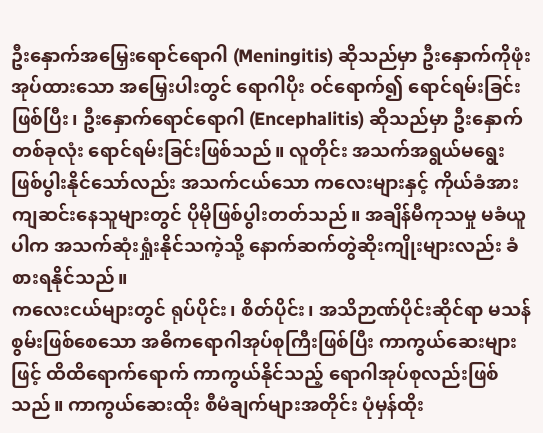ဦးနှောက်အမြှေးရောင်ရောဂါ (Meningitis) ဆိုသည်မှာ ဦးနှောက်ကိုဖုံးအုပ်ထားသော အမြှေးပါးတွင် ရောဂါပိုး ဝင်ရောက်၍ ရောင်ရမ်းခြင်းဖြစ်ပြီး၊ ဦးနှောက်ရောင်ရောဂါ (Encephalitis) ဆိုသည်မှာ ဦးနှောက်တစ်ခုလုံး ရောင်ရမ်းခြင်းဖြစ်သည်။ လူတိုင်း အသက်အရွယ်မရွေး ဖြစ်ပွါးနိုင်သော်လည်း အသက်ငယ်သော ကလေးများနှင့် ကိုယ်ခံအား ကျဆင်းနေသူများတွင် ပိုမိုဖြစ်ပွါးတတ်သည်။ အချိန်မီကုသမှု မခံယူပါက အသက်ဆုံးရှုံးနိုင်သကဲ့သို့ နောက်ဆက်တွဲဆိုးကျိုးများလည်း ခံစားရနိုင်သည်။
ကလေးငယ်များတွင် ရုပ်ပိုင်း၊ စိတ်ပိုင်း၊ အသိဉာဏ်ပိုင်းဆိုင်ရာ မသန်စွမ်းဖြစ်စေသော အဓိကရောဂါအုပ်စုကြီးဖြစ်ပြီး ကာကွယ်ဆေးများဖြင့် ထိထိရောက်ရောက် ကာကွယ်နိုင်သည့် ရောဂါအုပ်စုလည်းဖြစ်သည်။ ကာကွယ်ဆေးထိုး စီမံချက်များအတိုင်း ပုံမှန်ထိုး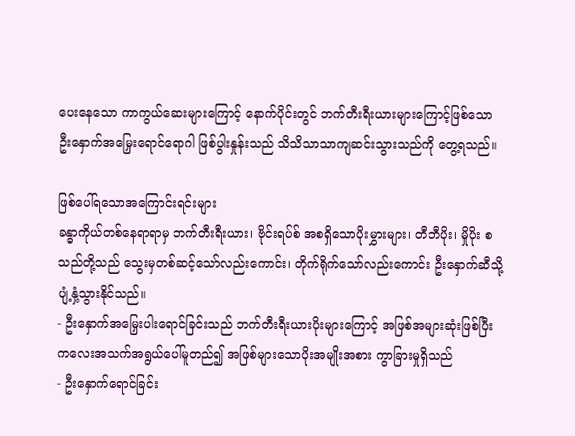ပေးနေသော ကာကွယ်ဆေးများကြောင့် နောက်ပိုင်းတွင် ဘက်တီးရီးယားများကြောင့်ဖြစ်သော ဦးနှောက်အမြှေးရောင်ရောဂါ ဖြစ်ပွါးနှုန်းသည် သိသိသာသာကျဆင်းသွားသည်ကို တွေ့ရသည်။

ဖြစ်ပေါ်ရသောအကြောင်းရင်းများ
ခန္ဓာကိုယ်တစ်နေရာရာမှ ဘက်တီးရီးယား၊ ဗိုင်းရပ်စ် အစရှိသောပိုးမွှားများ၊ တီဘီပိုး၊ မှိုပိုး စသည်တို့သည် သွေးမှတစ်ဆင့်သော်လည်းကောင်း၊ တိုက်ရိုက်သော်လည်းကောင်း ဦးနှောက်ဆီသို့ ပျံ့နှံ့သွားနိုင်သည်။
- ဦးနှောက်အမြှေးပါးရောင်ခြင်းသည် ဘက်တီးရီးယားပိုးများကြောင့် အဖြစ်အများဆုံးဖြစ်ပြီး ကလေးအသက်အရွယ်ပေါ်မူတည်၍ အဖြစ်များသောပိုးအမျိုးအစား ကွာခြားမှုရှိသည်
- ဦးနှောက်ရောင်ခြင်း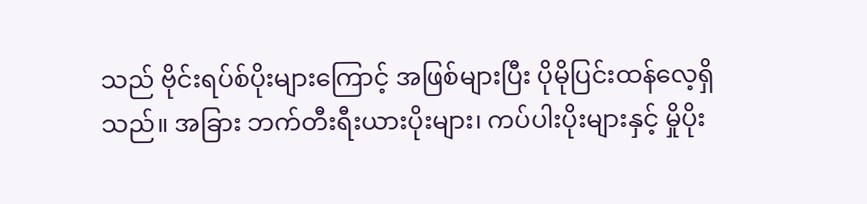သည် ဗိုင်းရပ်စ်ပိုးများကြောင့် အဖြစ်များပြီး ပိုမိုပြင်းထန်လေ့ရှိသည်။ အခြား ဘက်တီးရီးယားပိုးများ၊ ကပ်ပါးပိုးများနှင့် မှိုပိုး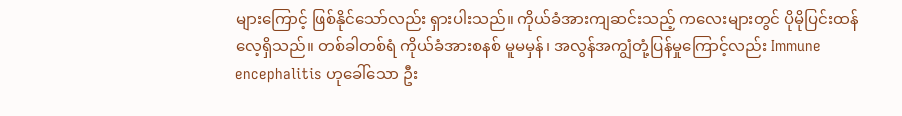များကြောင့် ဖြစ်နိုင်သော်လည်း ရှားပါးသည်။ ကိုယ်ခံအားကျဆင်းသည့် ကလေးများတွင် ပိုမိုပြင်းထန်လေ့ရှိသည်။ တစ်ခါတစ်ရံ ကိုယ်ခံအားစနစ် မူမမှန်၊ အလွန်အကျွံတုံ့ပြန်မှုကြောင့်လည်း Immune encephalitis ဟုခေါ်သော ဦး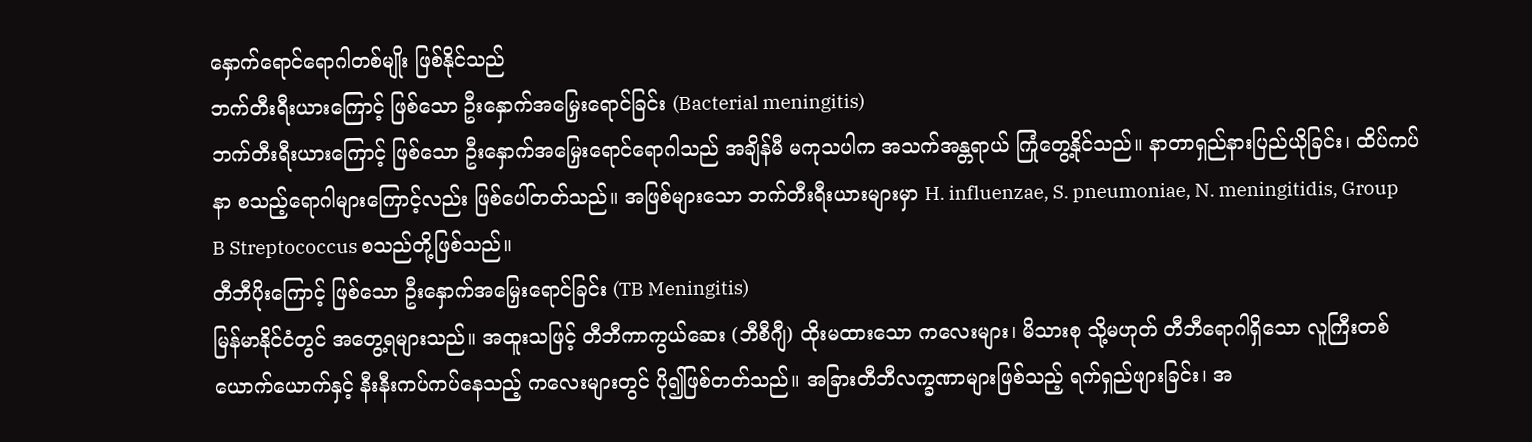နှောက်ရောင်ရောဂါတစ်မျိုး ဖြစ်နိုင်သည်
ဘက်တီးရီးယားကြောင့် ဖြစ်သော ဦးနှောက်အမြှေးရောင်ခြင်း (Bacterial meningitis)
ဘက်တီးရီးယားကြောင့် ဖြစ်သော ဦးနှောက်အမြှေးရောင်ရောဂါသည် အချိန်မီ မကုသပါက အသက်အန္တရာယ် ကြုံတွေ့နိုင်သည်။ နာတာရှည်နားပြည်ယိုခြင်း၊ ထိပ်ကပ်နာ စသည့်ရောဂါများကြောင့်လည်း ဖြစ်ပေါ်တတ်သည်။ အဖြစ်များသော ဘက်တီးရီးယားများမှာ H. influenzae, S. pneumoniae, N. meningitidis, Group B Streptococcus စသည်တို့ဖြစ်သည်။
တီဘီပိုးကြောင့် ဖြစ်သော ဦးနှောက်အမြှေးရောင်ခြင်း (TB Meningitis)
မြန်မာနိုင်ငံတွင် အတွေ့ရများသည်။ အထူးသဖြင့် တီဘီကာကွယ်ဆေး (ဘီစီဂျီ) ထိုးမထားသော ကလေးများ၊ မိသားစု သို့မဟုတ် တီဘီရောဂါရှိသော လူကြီးတစ်ယောက်ယောက်နှင့် နီးနီးကပ်ကပ်နေသည့် ကလေးများတွင် ပို၍ဖြစ်တတ်သည်။ အခြားတီဘီလက္ခဏာများဖြစ်သည့် ရက်ရှည်ဖျားခြင်း၊ အ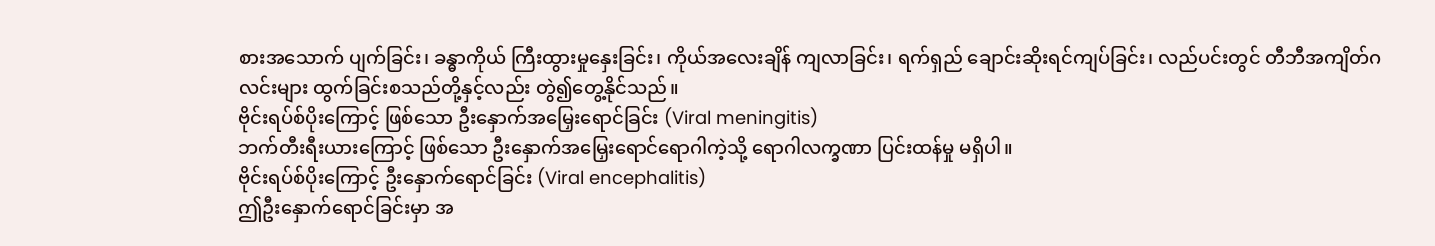စားအသောက် ပျက်ခြင်း၊ ခန္ဓာကိုယ် ကြီးထွားမှုနှေးခြင်း၊ ကိုယ်အလေးချိန် ကျလာခြင်း၊ ရက်ရှည် ချောင်းဆိုးရင်ကျပ်ခြင်း၊ လည်ပင်းတွင် တီဘီအကျိတ်ဂလင်းများ ထွက်ခြင်းစသည်တို့နှင့်လည်း တွဲ၍တွေ့နိုင်သည်။
ဗိုင်းရပ်စ်ပိုးကြောင့် ဖြစ်သော ဦးနှောက်အမြှေးရောင်ခြင်း (Viral meningitis)
ဘက်တီးရီးယားကြောင့် ဖြစ်သော ဦးနှောက်အမြှေးရောင်ရောဂါကဲ့သို့ ရောဂါလက္ခဏာ ပြင်းထန်မှု မရှိပါ။
ဗိုင်းရပ်စ်ပိုးကြောင့် ဦးနှောက်ရောင်ခြင်း (Viral encephalitis)
ဤဦးနှောက်ရောင်ခြင်းမှာ အ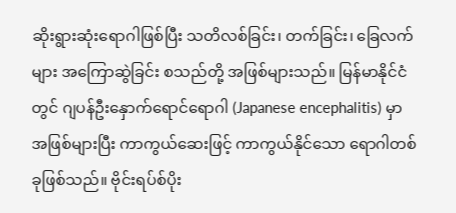ဆိုးရွားဆုံးရောဂါဖြစ်ပြီး သတိလစ်ခြင်း၊ တက်ခြင်း၊ ခြေလက်များ အကြောဆွဲခြင်း စသည်တို့ အဖြစ်များသည်။ မြန်မာနိုင်ငံတွင် ဂျပန်ဦးနှောက်ရောင်ရောဂါ (Japanese encephalitis) မှာ အဖြစ်များပြီး ကာကွယ်ဆေးဖြင့် ကာကွယ်နိုင်သော ရောဂါတစ်ခုဖြစ်သည်။ ဗိုင်းရပ်စ်ပိုး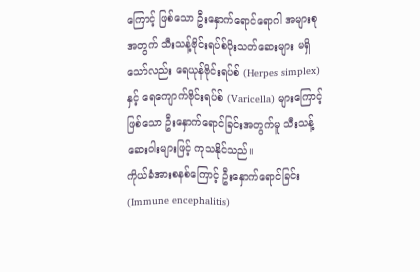ကြောင့် ဖြစ်သော ဦးနှောက်ရောင်ရောဂါ အများစုအတွက် သီးသန့်ဗိုင်းရပ်စ်ပိုးသတ်ဆေးများ မရှိသော်လည်း ရေယုန်ဗိုင်းရပ်စ် (Herpes simplex) နှင့် ရေကျောက်ဗိုင်းရပ်စ် (Varicella) များကြောင့်ဖြစ်သော ဦးနှောက်ရောင်ခြင်းအတွက်မူ သီးသန့်ဆေးဝါးများဖြင့် ကုသနိုင်သည်။
ကိုယ်ခံအားစနစ်ကြောင့် ဦးနှောက်ရောင်ခြင်း (Immune encephalitis)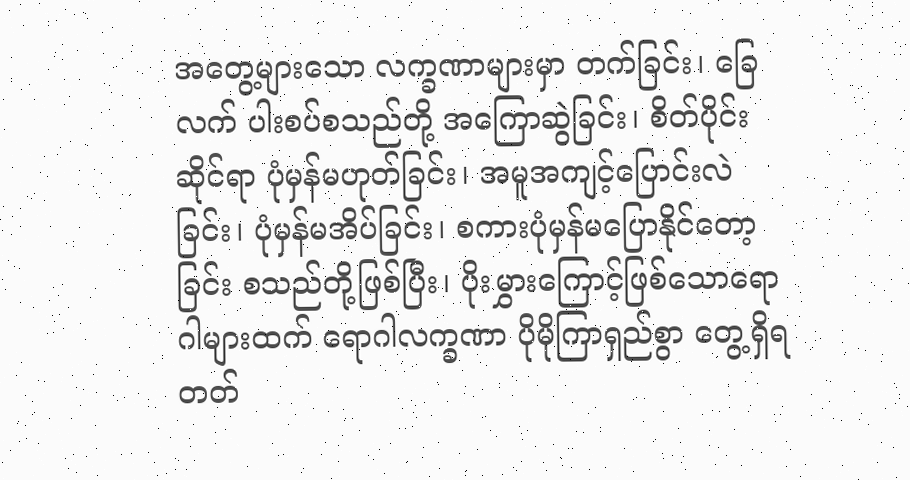အတွေ့များသော လက္ခဏာများမှာ တက်ခြင်း၊ ခြေ လက် ပါးစပ်စသည်တို့ အကြောဆွဲခြင်း၊ စိတ်ပိုင်းဆိုင်ရာ ပုံမှန်မဟုတ်ခြင်း၊ အမူအကျင့်ပြောင်းလဲခြင်း၊ ပုံမှန်မအိပ်ခြင်း၊ စကားပုံမှန်မပြောနိုင်တော့ခြင်း စသည်တို့ဖြစ်ပြီး၊ ပိုးမွှားကြောင့်ဖြစ်သောရောဂါများထက် ရောဂါလက္ခဏာ ပိုမိုကြာရှည်စွာ တွေ့ရှိရတတ်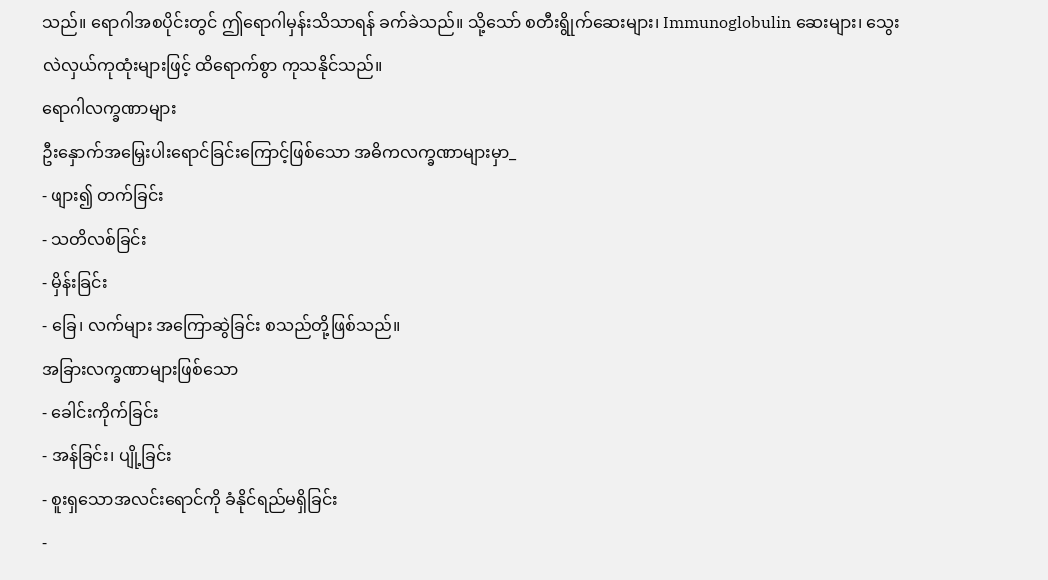သည်။ ရောဂါအစပိုင်းတွင် ဤရောဂါမှန်းသိသာရန် ခက်ခဲသည်။ သို့သော် စတီးရွိုက်ဆေးများ၊ Immunoglobulin ဆေးများ၊ သွေးလဲလှယ်ကုထုံးများဖြင့် ထိရောက်စွာ ကုသနိုင်သည်။
ရောဂါလက္ခဏာများ
ဦးနှောက်အမြှေးပါးရောင်ခြင်းကြောင့်ဖြစ်သော အဓိကလက္ခဏာများမှာ_
- ဖျား၍ တက်ခြင်း
- သတိလစ်ခြင်း
- မှိန်းခြင်း
- ခြေ၊ လက်များ အကြောဆွဲခြင်း စသည်တို့ဖြစ်သည်။
အခြားလက္ခဏာများဖြစ်သော
- ခေါင်းကိုက်ခြင်း
- အန်ခြင်း၊ ပျို့ခြင်း
- စူးရှသောအလင်းရောင်ကို ခံနိုင်ရည်မရှိခြင်း
-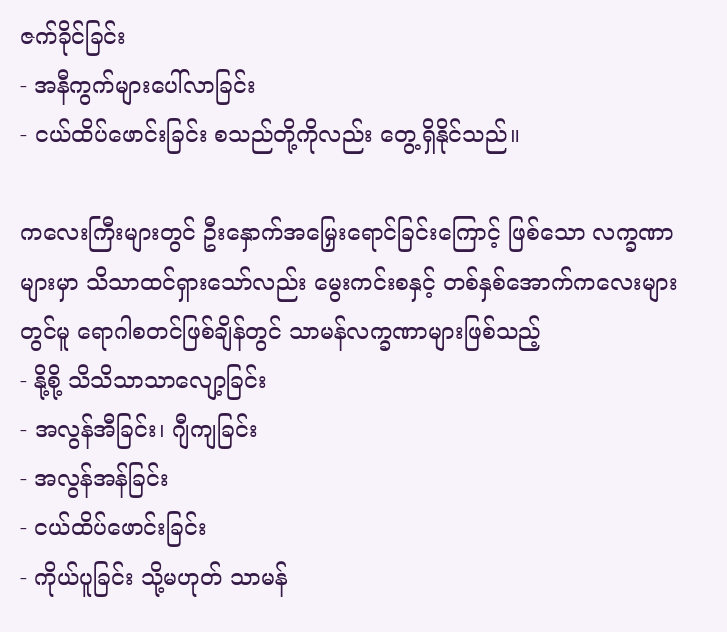ဇက်ခိုင်ခြင်း
- အနီကွက်များပေါ်လာခြင်း
- ငယ်ထိပ်ဖောင်းခြင်း စသည်တို့ကိုလည်း တွေ့ရှိနိုင်သည်။

ကလေးကြီးများတွင် ဦးနှောက်အမြှေးရောင်ခြင်းကြောင့် ဖြစ်သော လက္ခဏာများမှာ သိသာထင်ရှားသော်လည်း မွေးကင်းစနှင့် တစ်နှစ်အောက်ကလေးများတွင်မူ ရောဂါစတင်ဖြစ်ချိန်တွင် သာမန်လက္ခဏာများဖြစ်သည့်
- နို့စို့ သိသိသာသာလျော့ခြင်း
- အလွန်အီခြင်း၊ ဂျီကျခြင်း
- အလွန်အန်ခြင်း
- ငယ်ထိပ်ဖောင်းခြင်း
- ကိုယ်ပူခြင်း သို့မဟုတ် သာမန်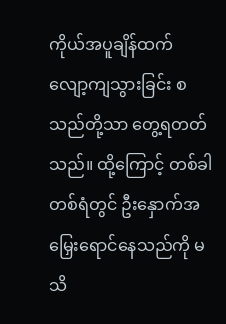ကိုယ်အပူချိန်ထက် လျော့ကျသွားခြင်း စသည်တို့သာ တွေ့ရတတ်သည်။ ထို့ကြောင့် တစ်ခါတစ်ရံတွင် ဦးနှောက်အမြှေးရောင်နေသည်ကို မသိ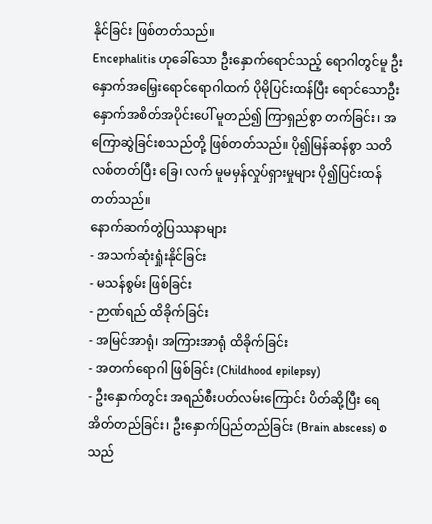နိုင်ခြင်း ဖြစ်တတ်သည်။
Encephalitis ဟုခေါ်သော ဦးနှောက်ရောင်သည့် ရောဂါတွင်မူ ဦးနှောက်အမြှေးရောင်ရောဂါထက် ပိုမိုပြင်းထန်ပြီး ရောင်သောဦးနှောက်အစိတ်အပိုင်းပေါ် မူတည်၍ ကြာရှည်စွာ တက်ခြင်း၊ အကြောဆွဲခြင်းစသည်တို့ ဖြစ်တတ်သည်။ ပို၍မြန်ဆန်စွာ သတိလစ်တတ်ပြီး ခြေ၊ လက် မူမမှန်လှုပ်ရှားမှုများ ပို၍ပြင်းထန်တတ်သည်။
နောက်ဆက်တွဲပြဿနာများ
- အသက်ဆုံးရှုံးနိုင်ခြင်း
- မသန်စွမ်း ဖြစ်ခြင်း
- ဉာဏ်ရည် ထိခိုက်ခြင်း
- အမြင်အာရုံ၊ အကြားအာရုံ ထိခိုက်ခြင်း
- အတက်ရောဂါ ဖြစ်ခြင်း (Childhood epilepsy)
- ဦးနှောက်တွင်း အရည်စီးပတ်လမ်းကြောင်း ပိတ်ဆို့ပြီး ရေအိတ်တည်ခြင်း၊ ဦးနှောက်ပြည်တည်ခြင်း (Brain abscess) စသည်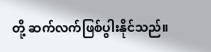တို့ ဆက်လက်ဖြစ်ပွါးနိုင်သည်။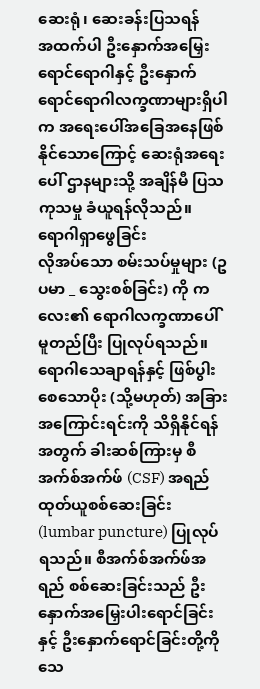ဆေးရုံ၊ ဆေးခန်းပြသရန်
အထက်ပါ ဦးနှောက်အမြှေးရောင်ရောဂါနှင့် ဦးနှောက်ရောင်ရောဂါလက္ခဏာများရှိပါက အရေးပေါ်အခြေအနေဖြစ်နိုင်သောကြောင့် ဆေးရုံအရေးပေါ် ဌာနများသို့ အချိန်မီ ပြသကုသမှု ခံယူရန်လိုသည်။
ရောဂါရှာဖွေခြင်း
လိုအပ်သော စမ်းသပ်မှုများ (ဥပမာ _ သွေးစစ်ခြင်း) ကို ကလေး၏ ရောဂါလက္ခဏာပေါ် မူတည်ပြီး ပြုလုပ်ရသည်။ ရောဂါသေချာရန်နှင့် ဖြစ်ပွါးစေသောပိုး (သို့မဟုတ်) အခြားအကြောင်းရင်းကို သိရှိနိုင်ရန်အတွက် ခါးဆစ်ကြားမှ စီအက်စ်အက်ဖ် (CSF) အရည်ထုတ်ယူစစ်ဆေးခြင်း (lumbar puncture) ပြုလုပ်ရသည်။ စီအက်စ်အက်ဖ်အရည် စစ်ဆေးခြင်းသည် ဦးနှောက်အမြှေးပါးရောင်ခြင်းနှင့် ဦးနှောက်ရောင်ခြင်းတို့ကို သေ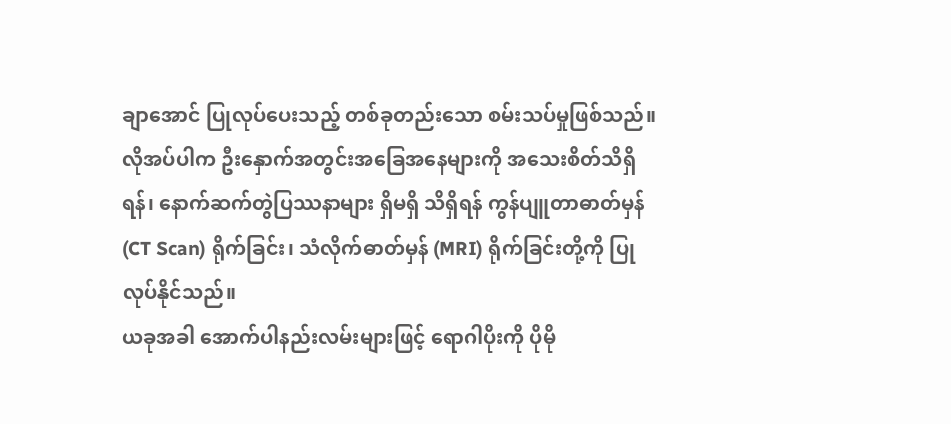ချာအောင် ပြုလုပ်ပေးသည့် တစ်ခုတည်းသော စမ်းသပ်မှုဖြစ်သည်။ လိုအပ်ပါက ဦးနှောက်အတွင်းအခြေအနေများကို အသေးစိတ်သိရှိရန်၊ နောက်ဆက်တွဲပြဿနာများ ရှိမရှိ သိရှိရန် ကွန်ပျူတာဓာတ်မှန် (CT Scan) ရိုက်ခြင်း၊ သံလိုက်ဓာတ်မှန် (MRI) ရိုက်ခြင်းတို့ကို ပြုလုပ်နိုင်သည်။
ယခုအခါ အောက်ပါနည်းလမ်းများဖြင့် ရောဂါပိုးကို ပိုမို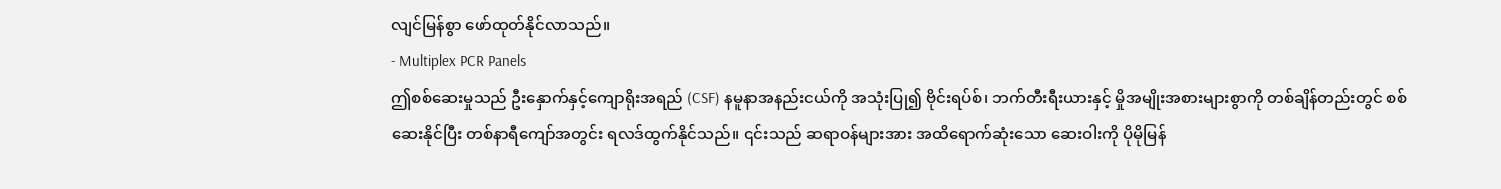လျင်မြန်စွာ ဖော်ထုတ်နိုင်လာသည်။
- Multiplex PCR Panels
ဤစစ်ဆေးမှုသည် ဦးနှောက်နှင့်ကျောရိုးအရည် (CSF) နမူနာအနည်းငယ်ကို အသုံးပြု၍ ဗိုင်းရပ်စ်၊ ဘက်တီးရီးယားနှင့် မှိုအမျိုးအစားများစွာကို တစ်ချိန်တည်းတွင် စစ်ဆေးနိုင်ပြီး တစ်နာရီကျော်အတွင်း ရလဒ်ထွက်နိုင်သည်။ ၎င်းသည် ဆရာဝန်များအား အထိရောက်ဆုံးသော ဆေးဝါးကို ပိုမိုမြန်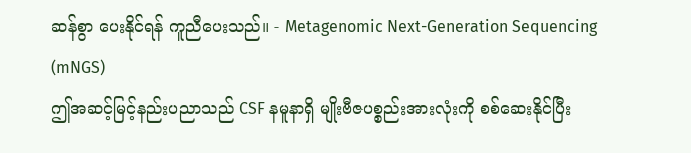ဆန်စွာ ပေးနိုင်ရန် ကူညီပေးသည်။ - Metagenomic Next-Generation Sequencing (mNGS)
ဤအဆင့်မြင့်နည်းပညာသည် CSF နမူနာရှိ မျိုးဗီဇပစ္စည်းအားလုံးကို စစ်ဆေးနိုင်ပြီး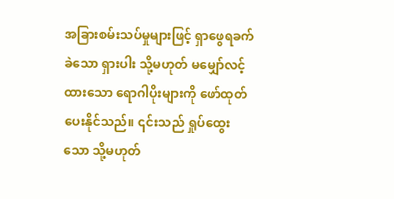အခြားစမ်းသပ်မှုများဖြင့် ရှာဖွေရခက်ခဲသော ရှားပါး သို့မဟုတ် မမျှော်လင့်ထားသော ရောဂါပိုးများကို ဖော်ထုတ်ပေးနိုင်သည်။ ၎င်းသည် ရှုပ်ထွေးသော သို့မဟုတ်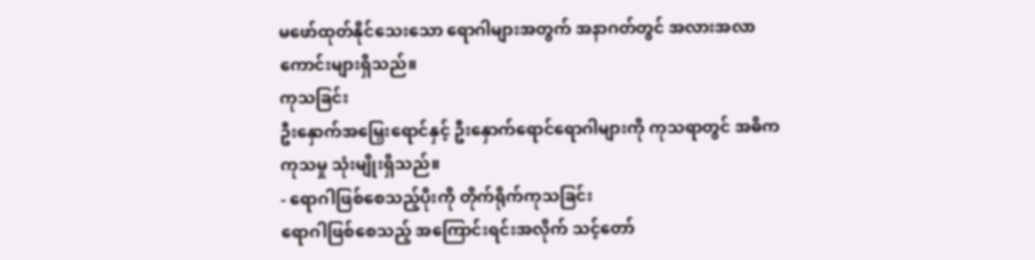မဖော်ထုတ်နိုင်သေးသော ရောဂါများအတွက် အနာဂတ်တွင် အလားအလာကောင်းများရှိသည်။
ကုသခြင်း
ဦးနှောက်အမြှေးရောင်နှင့် ဦးနှောက်ရောင်ရောဂါများကို ကုသရာတွင် အဓိကကုသမှု သုံးမျိုးရှိသည်။
- ရောဂါဖြစ်စေသည့်ပိုးကို တိုက်ရိုက်ကုသခြင်း
ရောဂါဖြစ်စေသည့် အကြောင်းရင်းအလိုက် သင့်တော်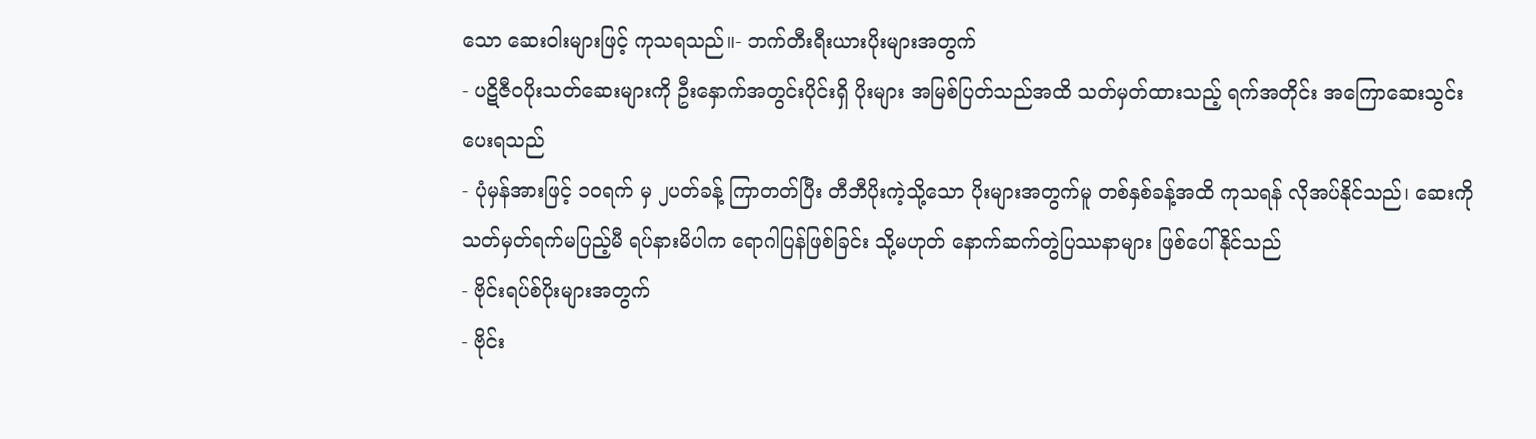သော ဆေးဝါးများဖြင့် ကုသရသည်။- ဘက်တီးရီးယားပိုးများအတွက်
- ပဋိဇီဝပိုးသတ်ဆေးများကို ဦးနှောက်အတွင်းပိုင်းရှိ ပိုးများ အမြစ်ပြတ်သည်အထိ သတ်မှတ်ထားသည့် ရက်အတိုင်း အကြောဆေးသွင်းပေးရသည်
- ပုံမှန်အားဖြင့် ၁၀ရက် မှ ၂ပတ်ခန့် ကြာတတ်ပြီး တီဘီပိုးကဲ့သို့သော ပိုးများအတွက်မူ တစ်နှစ်ခန့်အထိ ကုသရန် လိုအပ်နိုင်သည်၊ ဆေးကို သတ်မှတ်ရက်မပြည့်မီ ရပ်နားမိပါက ရောဂါပြန်ဖြစ်ခြင်း သို့မဟုတ် နောက်ဆက်တွဲပြဿနာများ ဖြစ်ပေါ်နိုင်သည်
- ဗိုင်းရပ်စ်ပိုးများအတွက်
- ဗိုင်း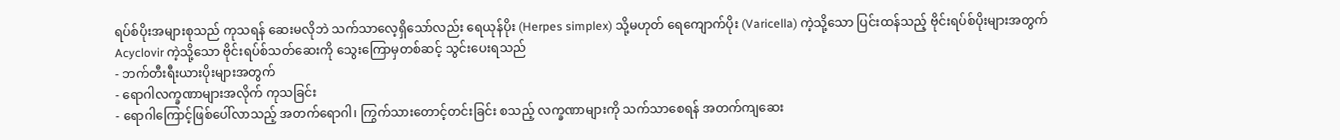ရပ်စ်ပိုးအများစုသည် ကုသရန် ဆေးမလိုဘဲ သက်သာလေ့ရှိသော်လည်း ရေယုန်ပိုး (Herpes simplex) သို့မဟုတ် ရေကျောက်ပိုး (Varicella) ကဲ့သို့သော ပြင်းထန်သည့် ဗိုင်းရပ်စ်ပိုးများအတွက် Acyclovir ကဲ့သို့သော ဗိုင်းရပ်စ်သတ်ဆေးကို သွေးကြောမှတစ်ဆင့် သွင်းပေးရသည်
- ဘက်တီးရီးယားပိုးများအတွက်
- ရောဂါလက္ခဏာများအလိုက် ကုသခြင်း
- ရောဂါကြောင့်ဖြစ်ပေါ်လာသည့် အတက်ရောဂါ၊ ကြွက်သားတောင့်တင်းခြင်း စသည့် လက္ခဏာများကို သက်သာစေရန် အတက်ကျဆေး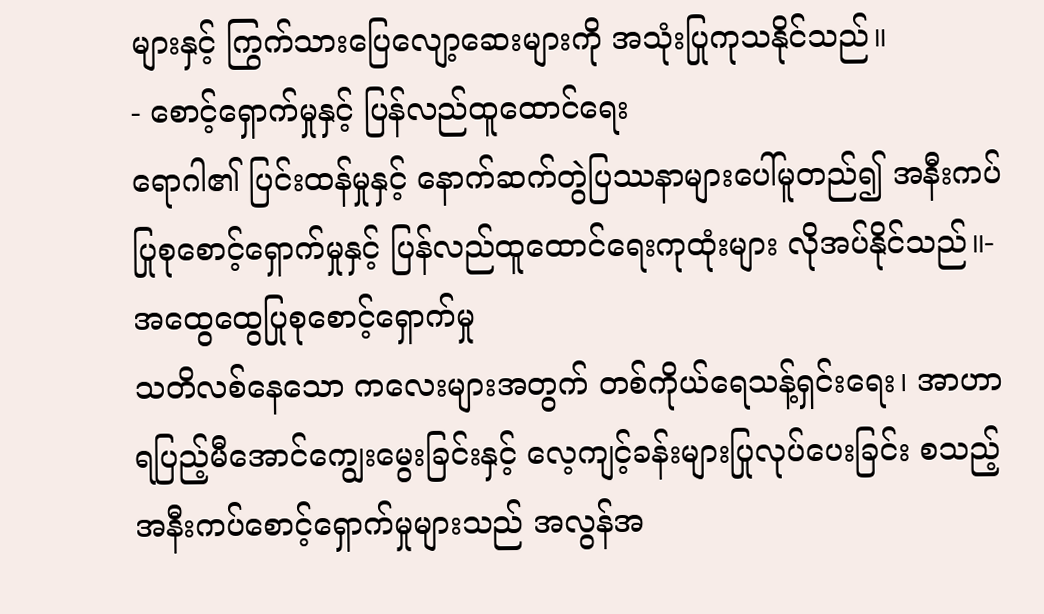များနှင့် ကြွက်သားပြေလျော့ဆေးများကို အသုံးပြုကုသနိုင်သည်။
- စောင့်ရှောက်မှုနှင့် ပြန်လည်ထူထောင်ရေး
ရောဂါ၏ ပြင်းထန်မှုနှင့် နောက်ဆက်တွဲပြဿနာများပေါ်မူတည်၍ အနီးကပ်ပြုစုစောင့်ရှောက်မှုနှင့် ပြန်လည်ထူထောင်ရေးကုထုံးများ လိုအပ်နိုင်သည်။- အထွေထွေပြုစုစောင့်ရှောက်မှု
သတိလစ်နေသော ကလေးများအတွက် တစ်ကိုယ်ရေသန့်ရှင်းရေး၊ အာဟာရပြည့်မီအောင်ကျွေးမွေးခြင်းနှင့် လေ့ကျင့်ခန်းများပြုလုပ်ပေးခြင်း စသည့် အနီးကပ်စောင့်ရှောက်မှုများသည် အလွန်အ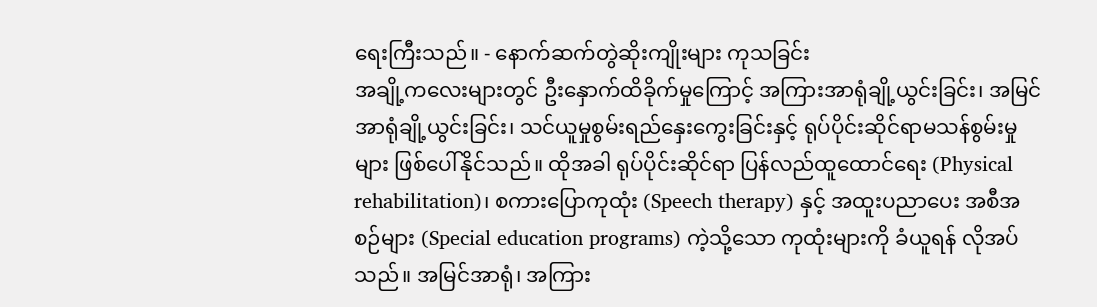ရေးကြီးသည်။ - နောက်ဆက်တွဲဆိုးကျိုးများ ကုသခြင်း
အချို့ကလေးများတွင် ဦးနှောက်ထိခိုက်မှုကြောင့် အကြားအာရုံချို့ယွင်းခြင်း၊ အမြင်အာရုံချို့ယွင်းခြင်း၊ သင်ယူမှုစွမ်းရည်နှေးကွေးခြင်းနှင့် ရုပ်ပိုင်းဆိုင်ရာမသန်စွမ်းမှုများ ဖြစ်ပေါ်နိုင်သည်။ ထိုအခါ ရုပ်ပိုင်းဆိုင်ရာ ပြန်လည်ထူထောင်ရေး (Physical rehabilitation)၊ စကားပြောကုထုံး (Speech therapy) နှင့် အထူးပညာပေး အစီအစဉ်များ (Special education programs) ကဲ့သို့သော ကုထုံးများကို ခံယူရန် လိုအပ်သည်။ အမြင်အာရုံ၊ အကြား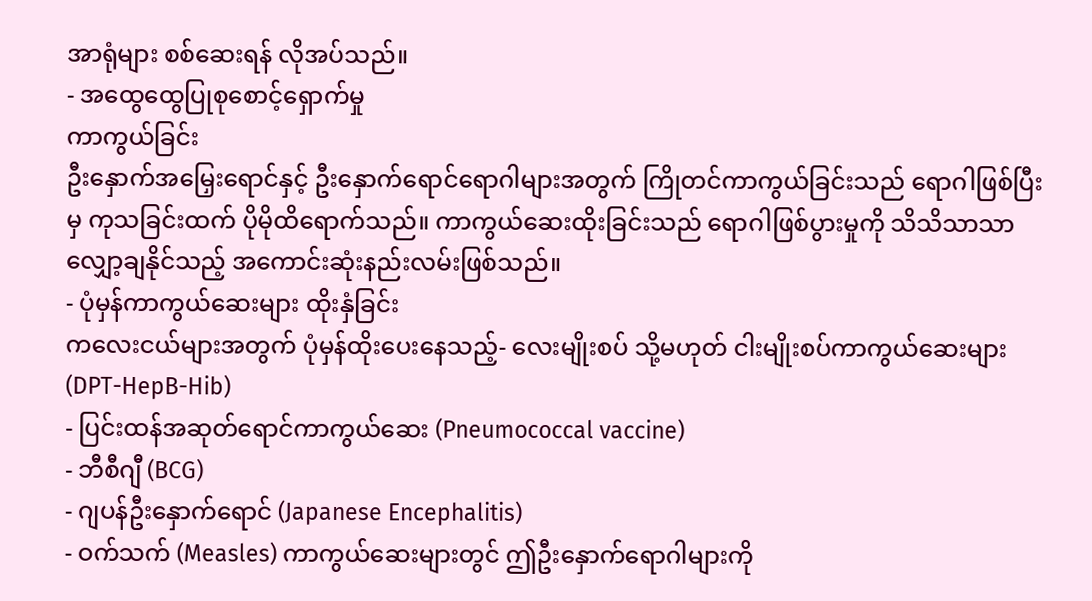အာရုံများ စစ်ဆေးရန် လိုအပ်သည်။
- အထွေထွေပြုစုစောင့်ရှောက်မှု
ကာကွယ်ခြင်း
ဦးနှောက်အမြှေးရောင်နှင့် ဦးနှောက်ရောင်ရောဂါများအတွက် ကြိုတင်ကာကွယ်ခြင်းသည် ရောဂါဖြစ်ပြီးမှ ကုသခြင်းထက် ပိုမိုထိရောက်သည်။ ကာကွယ်ဆေးထိုးခြင်းသည် ရောဂါဖြစ်ပွားမှုကို သိသိသာသာ လျှော့ချနိုင်သည့် အကောင်းဆုံးနည်းလမ်းဖြစ်သည်။
- ပုံမှန်ကာကွယ်ဆေးများ ထိုးနှံခြင်း
ကလေးငယ်များအတွက် ပုံမှန်ထိုးပေးနေသည့်- လေးမျိုးစပ် သို့မဟုတ် ငါးမျိုးစပ်ကာကွယ်ဆေးများ (DPT-HepB-Hib)
- ပြင်းထန်အဆုတ်ရောင်ကာကွယ်ဆေး (Pneumococcal vaccine)
- ဘီစီဂျီ (BCG)
- ဂျပန်ဦးနှောက်ရောင် (Japanese Encephalitis)
- ဝက်သက် (Measles) ကာကွယ်ဆေးများတွင် ဤဦးနှောက်ရောဂါများကို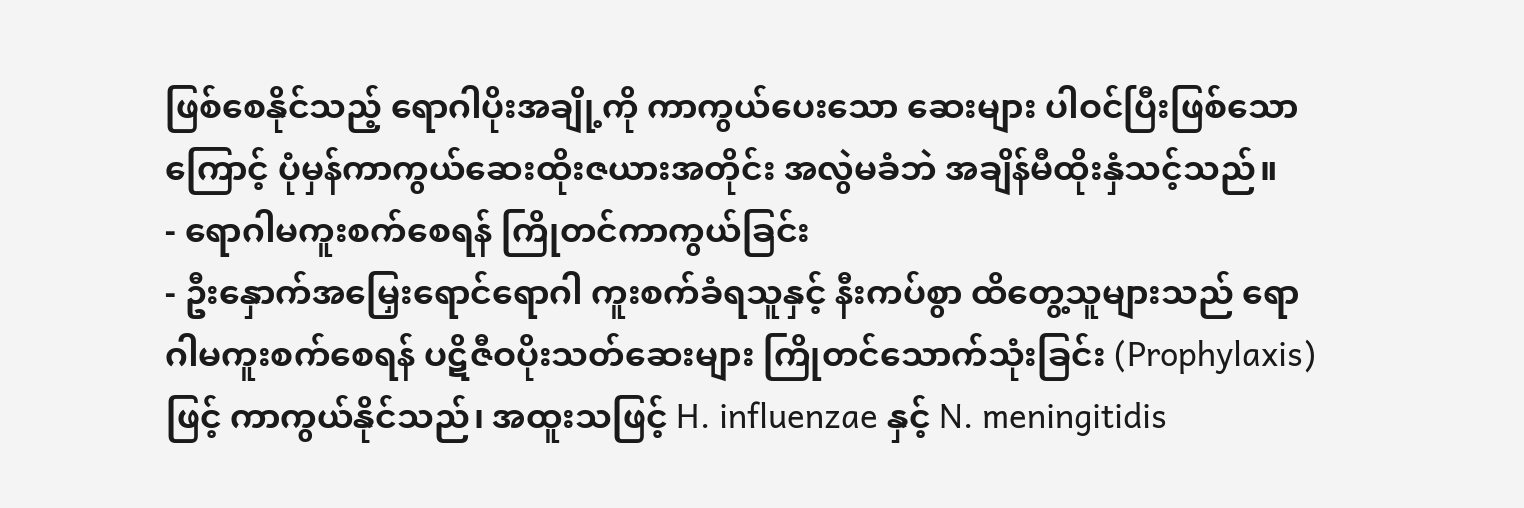ဖြစ်စေနိုင်သည့် ရောဂါပိုးအချို့ကို ကာကွယ်ပေးသော ဆေးများ ပါဝင်ပြီးဖြစ်သောကြောင့် ပုံမှန်ကာကွယ်ဆေးထိုးဇယားအတိုင်း အလွဲမခံဘဲ အချိန်မီထိုးနှံသင့်သည်။
- ရောဂါမကူးစက်စေရန် ကြိုတင်ကာကွယ်ခြင်း
- ဦးနှောက်အမြှေးရောင်ရောဂါ ကူးစက်ခံရသူနှင့် နီးကပ်စွာ ထိတွေ့သူများသည် ရောဂါမကူးစက်စေရန် ပဋိဇီဝပိုးသတ်ဆေးများ ကြိုတင်သောက်သုံးခြင်း (Prophylaxis) ဖြင့် ကာကွယ်နိုင်သည်၊ အထူးသဖြင့် H. influenzae နှင့် N. meningitidis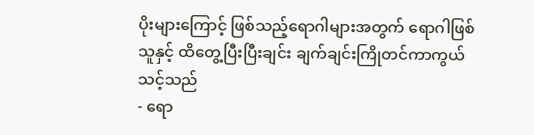ပိုးများကြောင့် ဖြစ်သည့်ရောဂါများအတွက် ရောဂါဖြစ်သူနှင့် ထိတွေ့ပြီးပြီးချင်း ချက်ချင်းကြိုတင်ကာကွယ်သင့်သည်
- ရော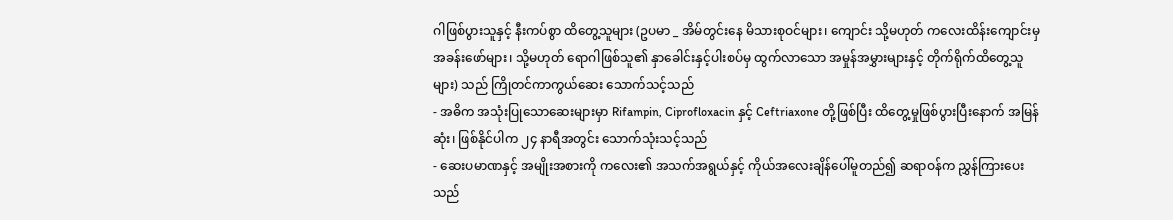ဂါဖြစ်ပွားသူနှင့် နီးကပ်စွာ ထိတွေ့သူများ (ဥပမာ _ အိမ်တွင်းနေ မိသားစုဝင်များ၊ ကျောင်း သို့မဟုတ် ကလေးထိန်းကျောင်းမှ အခန်းဖော်များ၊ သို့မဟုတ် ရောဂါဖြစ်သူ၏ နှာခေါင်းနှင့်ပါးစပ်မှ ထွက်လာသော အမှုန်အမွှားများနှင့် တိုက်ရိုက်ထိတွေ့သူများ) သည် ကြိုတင်ကာကွယ်ဆေး သောက်သင့်သည်
- အဓိက အသုံးပြုသောဆေးများမှာ Rifampin, Ciprofloxacin နှင့် Ceftriaxone တို့ဖြစ်ပြီး ထိတွေ့မှုဖြစ်ပွားပြီးနောက် အမြန်ဆုံး၊ ဖြစ်နိုင်ပါက ၂၄ နာရီအတွင်း သောက်သုံးသင့်သည်
- ဆေးပမာဏနှင့် အမျိုးအစားကို ကလေး၏ အသက်အရွယ်နှင့် ကိုယ်အလေးချိန်ပေါ်မူတည်၍ ဆရာဝန်က ညွှန်ကြားပေးသည်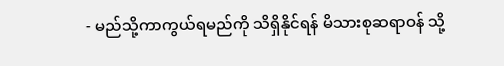- မည်သို့ကာကွယ်ရမည်ကို သိရှိနိုင်ရန် မိသားစုဆရာဝန် သို့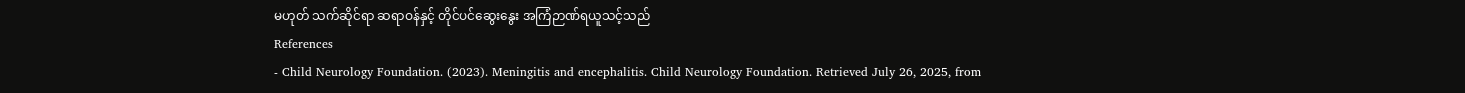မဟုတ် သက်ဆိုင်ရာ ဆရာဝန်နှင့် တိုင်ပင်ဆွေးနွေး အကြံဉာဏ်ရယူသင့်သည်
References
- Child Neurology Foundation. (2023). Meningitis and encephalitis. Child Neurology Foundation. Retrieved July 26, 2025, from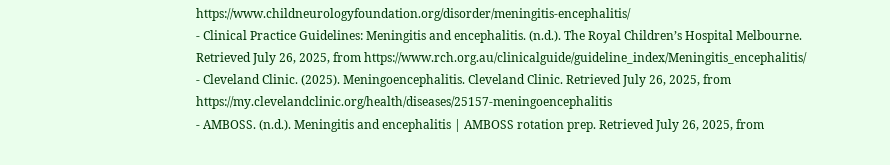https://www.childneurologyfoundation.org/disorder/meningitis-encephalitis/
- Clinical Practice Guidelines: Meningitis and encephalitis. (n.d.). The Royal Children’s Hospital Melbourne. Retrieved July 26, 2025, from https://www.rch.org.au/clinicalguide/guideline_index/Meningitis_encephalitis/
- Cleveland Clinic. (2025). Meningoencephalitis. Cleveland Clinic. Retrieved July 26, 2025, from https://my.clevelandclinic.org/health/diseases/25157-meningoencephalitis
- AMBOSS. (n.d.). Meningitis and encephalitis | AMBOSS rotation prep. Retrieved July 26, 2025, from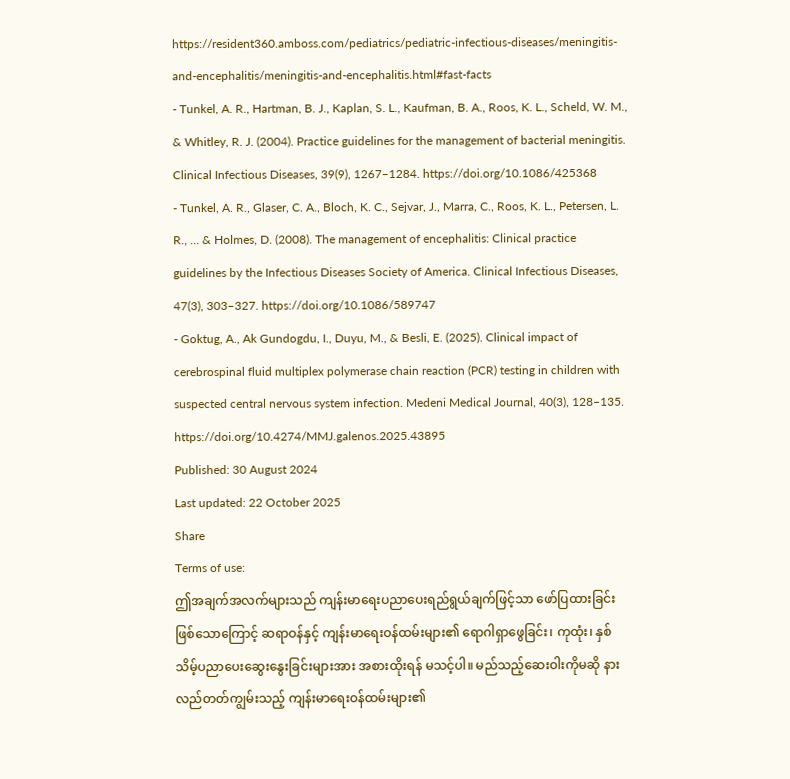https://resident360.amboss.com/pediatrics/pediatric-infectious-diseases/meningitis-and-encephalitis/meningitis-and-encephalitis.html#fast-facts
- Tunkel, A. R., Hartman, B. J., Kaplan, S. L., Kaufman, B. A., Roos, K. L., Scheld, W. M., & Whitley, R. J. (2004). Practice guidelines for the management of bacterial meningitis. Clinical Infectious Diseases, 39(9), 1267–1284. https://doi.org/10.1086/425368
- Tunkel, A. R., Glaser, C. A., Bloch, K. C., Sejvar, J., Marra, C., Roos, K. L., Petersen, L. R., … & Holmes, D. (2008). The management of encephalitis: Clinical practice guidelines by the Infectious Diseases Society of America. Clinical Infectious Diseases, 47(3), 303–327. https://doi.org/10.1086/589747
- Goktug, A., Ak Gundogdu, I., Duyu, M., & Besli, E. (2025). Clinical impact of cerebrospinal fluid multiplex polymerase chain reaction (PCR) testing in children with suspected central nervous system infection. Medeni Medical Journal, 40(3), 128–135. https://doi.org/10.4274/MMJ.galenos.2025.43895
Published: 30 August 2024
Last updated: 22 October 2025
Share
Terms of use:
ဤအချက်အလက်များသည် ကျန်းမာရေးပညာပေးရည်ရွယ်ချက်ဖြင့်သာ ဖော်ပြထားခြင်းဖြစ်သောကြောင့် ဆရာဝန်နှင့် ကျန်းမာရေးဝန်ထမ်းများ၏ ရောဂါရှာဖွေခြင်း၊ ကုထုံး၊ နှစ်သိမ့်ပညာပေးဆွေးနွေးခြင်းများအား အစားထိုးရန် မသင့်ပါ။ မည်သည့်ဆေးဝါးကိုမဆို နားလည်တတ်ကျွမ်းသည့် ကျန်းမာရေးဝန်ထမ်းများ၏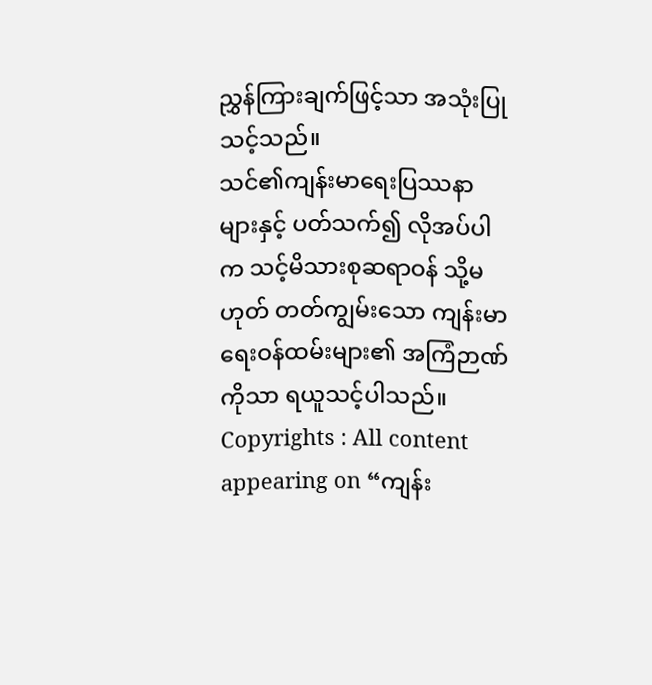ညွှန်ကြားချက်ဖြင့်သာ အသုံးပြုသင့်သည်။
သင်၏ကျန်းမာရေးပြဿနာများနှင့် ပတ်သက်၍ လိုအပ်ပါက သင့်မိသားစုဆရာဝန် သို့မဟုတ် တတ်ကျွမ်းသော ကျန်းမာရေးဝန်ထမ်းများ၏ အကြံဉာဏ်ကိုသာ ရယူသင့်ပါသည်။
Copyrights : All content appearing on “ကျန်း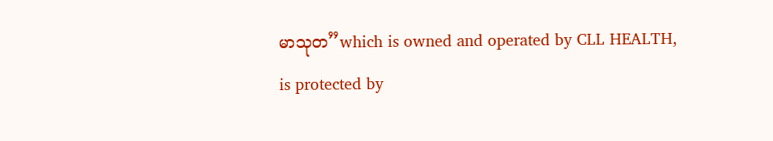မာသုတ”which is owned and operated by CLL HEALTH, is protected by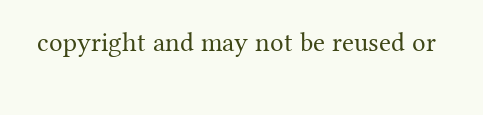copyright and may not be reused or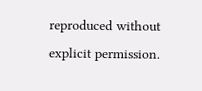reproduced without explicit permission.